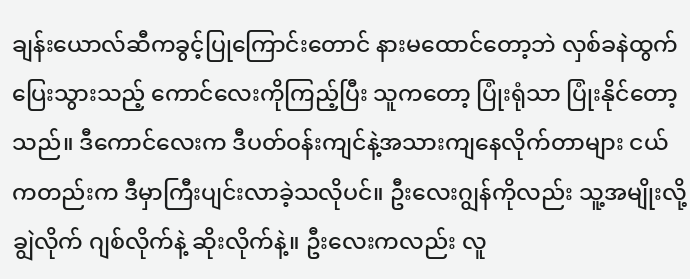ချန်းယောလ်ဆီကခွင့်ပြုကြောင်းတောင် နားမထောင်တော့ဘဲ လှစ်ခနဲထွက်ပြေးသွားသည့် ကောင်လေးကိုကြည့်ပြီး သူကတော့ ပြုံးရုံသာ ပြုံးနိုင်တော့သည်။ ဒီကောင်လေးက ဒီပတ်ဝန်းကျင်နဲ့အသားကျနေလိုက်တာများ ငယ်ကတည်းက ဒီမှာကြီးပျင်းလာခဲ့သလိုပင်။ ဦးလေးဂျွန်ကိုလည်း သူ့အမျိုးလို့ ချွဲလိုက် ဂျစ်လိုက်နဲ့ ဆိုးလိုက်နဲ့။ ဦးလေးကလည်း လူ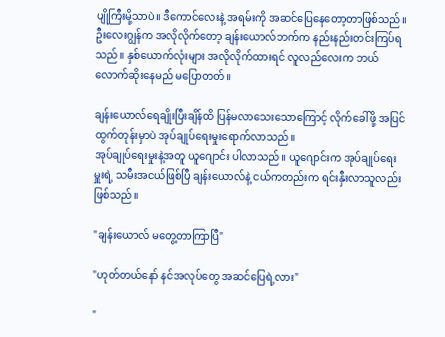ပျိုကြီးမို့သာပဲ။ ဒီကောင်လေးနဲ့ အရမ်းကို အဆင်ပြေနေတော့တာဖြစ်သည်။ ဦးလေးဂျွန်က အလိုလိုက်တော့ ချန်းယောလ်ဘက်က နည်းနည်းတင်းကြပ်ရသည်။ နှစ်ယောက်လုံးများ အလိုလိုက်ထားရင် လူလည်လေးက ဘယ်လောက်ဆိုးနေမည် မပြောတတ်။

ချန်းယောလ်ရေချိုးပြီးချိန်ထိ ပြန်မလာသေးသောကြောင့် လိုက်ခေါ်ဖို့ အပြင်ထွက်တုန်းမှာပဲ အုပ်ချုပ်ရေးမှုးရောက်လာသည်။
အုပ်ချုပ်ရေးမှုးနဲ့အတူ ယူဂျောင်း ပါလာသည်။ ယူဂျောင်းက အုပ်ချုပ်ရေးမှူးရဲ့ သမီးအငယ်ဖြစ်ပြီ ချန်းယောလ်နဲ့ ငယ်ကတည်းက ရင်းနှီးလာသူလည်း ဖြစ်သည်။

"ချန်းယောလ် မတွေ့တာကြာပြီ"

"ဟုတ်တယ်နော် နင်အလုပ်တွေ အဆင်ပြေရဲ့လား"

"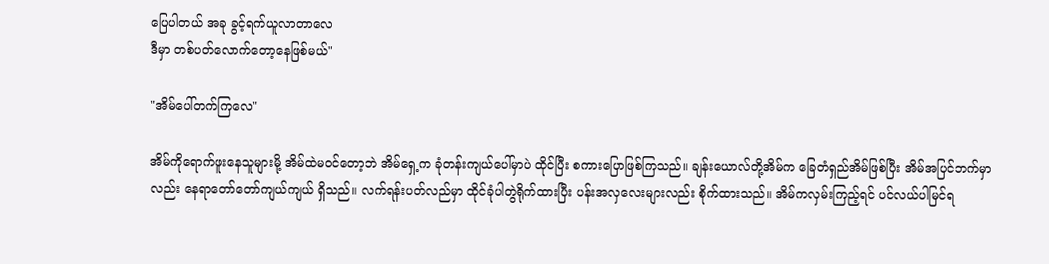ပြေပါတယ် အခု ခွင့်ရက်ယူလာတာလေ
ဒီမှာ တစ်ပတ်လောက်တော့နေဖြစ်မယ်"

"အိမ်ပေါ်တက်ကြလေ"

အိမ်ကိုရောက်ဖူးနေသူများမို့ အိမ်ထဲမဝင်တော့ဘဲ အိမ်ရှေ့က ခုံတန်းကျယ်ပေါ်မှာပဲ ထိုင်ပြီး စကားပြောဖြစ်ကြသည်။ ချန်းယောလ်တို့အိမ်က ခြေတံရှည်အိမ်ဖြစ်ပြီး အိမ်အပြင်ဘက်မှာလည်း နေရာတော်တော်ကျယ်ကျယ် ရှိသည်။ လက်ရန်းပတ်လည်မှာ ထိုင်ခုံပါတွဲရိုက်ထားပြီး ပန်းအလှလေးများလည်း စိုက်ထားသည်။ အိမ်ကလှမ်းကြည့်ရင် ပင်လယ်ပါမြင်ရ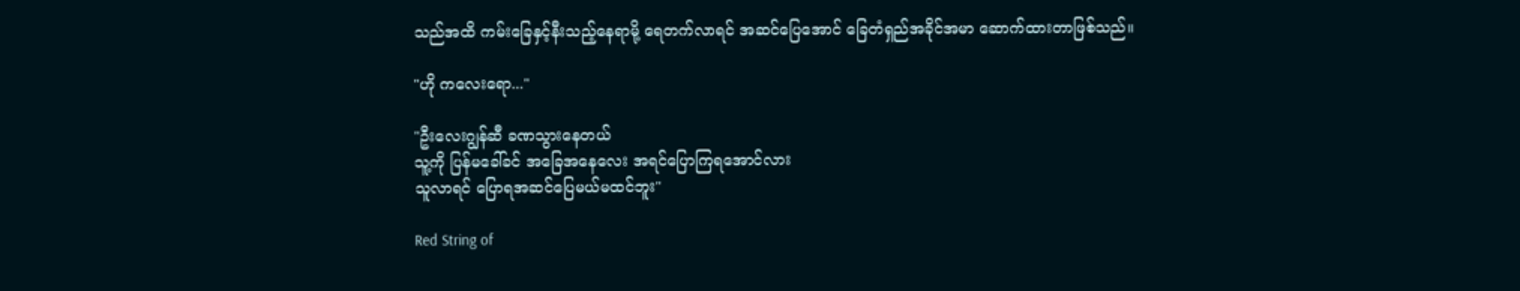သည်အထိ ကမ်းခြေနှင့်နီးသည့်နေရာမို့ ရေတက်လာရင် အဆင်ပြေအောင် ခြေတံရှည်အခိုင်အမာ ဆောက်ထားတာဖြစ်သည်။

"ဟို ကလေးရော..."

"ဦးလေးဂျွန်ဆီ ခဏသွားနေတယ်
သူ့ကို ပြန်မခေါ်ခင် အခြေအနေလေး အရင်ပြောကြရအောင်လား
သူလာရင် ပြောရအဆင်ပြေမယ်မထင်ဘူး"

Red String of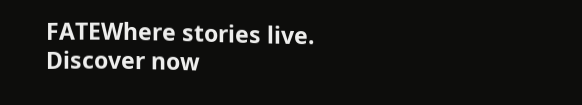FATEWhere stories live. Discover now